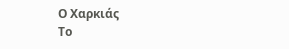Ο Χαρκιάς
Το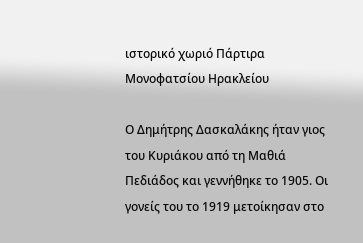ιστορικό χωριό Πάρτιρα Μονοφατσίου Ηρακλείου

Ο Δημήτρης Δασκαλάκης ήταν γιος του Κυριάκου από τη Μαθιά Πεδιάδος και γεννήθηκε το 1905. Οι γονείς του το 1919 μετοίκησαν στο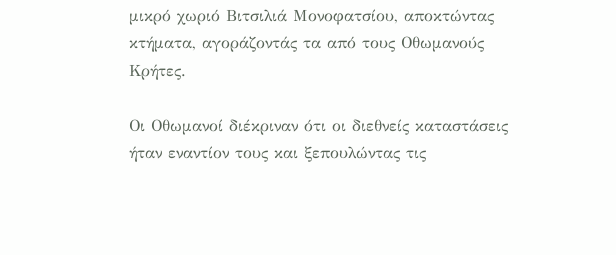μικρό χωριό Βιτσιλιά Μονοφατσίου, αποκτώντας κτήματα, αγοράζοντάς τα από τους Οθωμανούς Κρήτες.

Οι Οθωμανοί διέκριναν ότι οι διεθνείς καταστάσεις ήταν εναντίον τους και ξεπουλώντας τις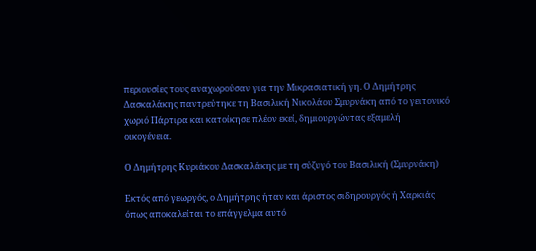περιουσίες τους αναχωρούσαν για την Μικρασιατική γη. Ο Δημήτρης Δασκαλάκης παντρεύτηκε τη Βασιλική Νικολάου Σμυρνάκη από το γειτονικό χωριό Πάρτιρα και κατοίκησε πλέον εκεί, δημιουργώντας εξαμελή  οικογένεια.

Ο Δημήτρης Κυριάκου Δασκαλάκης με τη σύζυγό του Βασιλική (Σμυρνάκη)

Εκτός από γεωργός, ο Δημήτρης ήταν και άριστος σιδηρουργός ή Χαρκιάς όπως αποκαλείται το επάγγελμα αυτό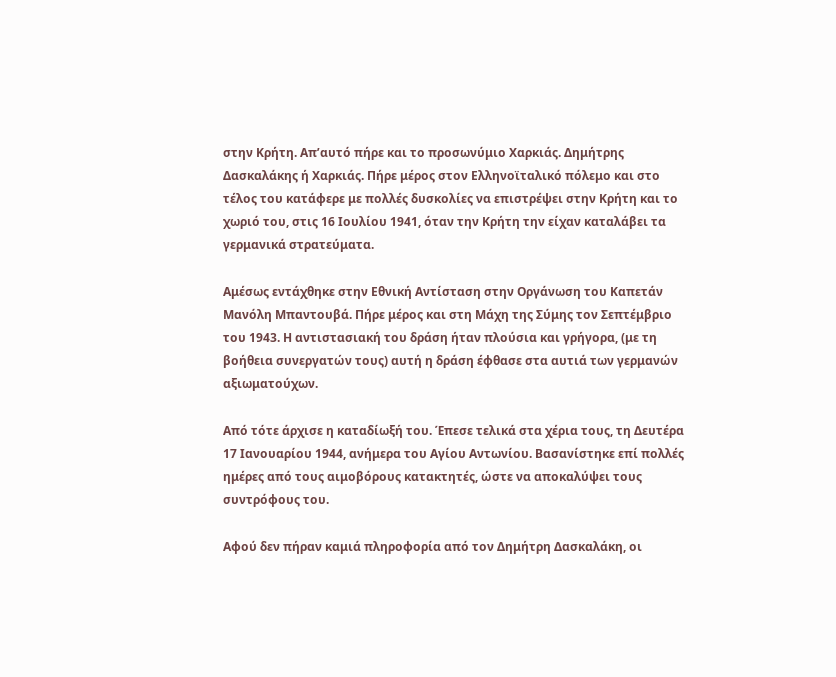στην Κρήτη. Απ’αυτό πήρε και το προσωνύμιο Χαρκιάς. Δημήτρης Δασκαλάκης ή Χαρκιάς. Πήρε μέρος στον Ελληνοϊταλικό πόλεμο και στο τέλος του κατάφερε με πολλές δυσκολίες να επιστρέψει στην Κρήτη και το χωριό του, στις 16 Ιουλίου 1941, όταν την Κρήτη την είχαν καταλάβει τα γερμανικά στρατεύματα.

Αμέσως εντάχθηκε στην Εθνική Αντίσταση στην Οργάνωση του Καπετάν Μανόλη Μπαντουβά. Πήρε μέρος και στη Μάχη της Σύμης τον Σεπτέμβριο του 1943. Η αντιστασιακή του δράση ήταν πλούσια και γρήγορα, (με τη βοήθεια συνεργατών τους) αυτή η δράση έφθασε στα αυτιά των γερμανών αξιωματούχων.

Από τότε άρχισε η καταδίωξή του. Έπεσε τελικά στα χέρια τους, τη Δευτέρα 17 Ιανουαρίου 1944, ανήμερα του Αγίου Αντωνίου. Βασανίστηκε επί πολλές ημέρες από τους αιμοβόρους κατακτητές, ώστε να αποκαλύψει τους συντρόφους του.

Αφού δεν πήραν καμιά πληροφορία από τον Δημήτρη Δασκαλάκη, οι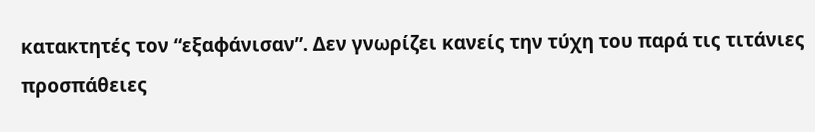κατακτητές τον “εξαφάνισαν”. Δεν γνωρίζει κανείς την τύχη του παρά τις τιτάνιες προσπάθειες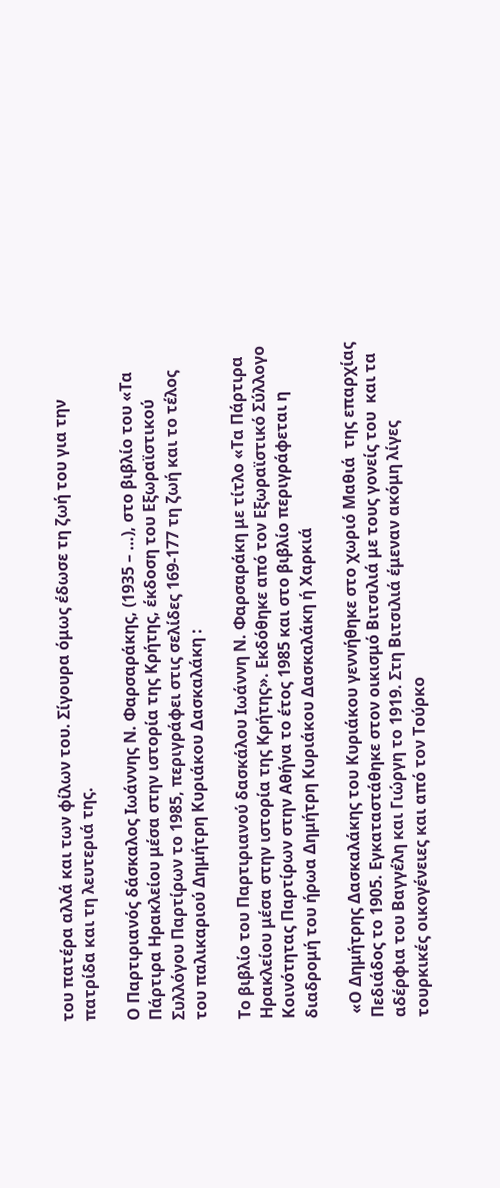του πατέρα αλλά και των φίλων του. Σίγουρα όμως έδωσε τη ζωή του για την πατρίδα και τη λευτεριά της.

Ο Παρτιριανός δάσκαλος Ιωάννης Ν. Φαρσαράκης, (1935 – …), στο βιβλίο του «Τα Πάρτιρα Ηρακλείου μέσα στην ιστορία της Κρήτης, έκδοση του Εξωραϊστικού Συλλόγου Παρτίρων το 1985, περιγράφει στις σελίδες 169-177 τη ζωή και το τέλος του παλικαριού Δημήτρη Κυριάκου Δασκαλάκη :

Το βιβλίο του Παρτιριανού δασκάλου Ιωάννη Ν. Φαρσαράκη με τίτλο «Τα Πάρτιρα Ηρακλείου μέσα στην ιστορία της Κρήτης». Εκδόθηκε από τον Εξωραϊστικό Σύλλογο Κοινότητας Παρτίρων στην Αθήνα το έτος 1985 και στο βιβλίο περιγράφεται η διαδρομή του ήρωα Δημήτρη Κυριάκου Δασκαλάκη ή Χαρκιά

 «Ο Δημήτρης Δασκαλάκης του Κυριάκου γεννήθηκε στο χωριό Μαθιά  της επαρχίας Πεδιάδος το 1905. Εγκαταστάθηκε στον οικισμό Βιτσιλιά με τους γονείς του  και τα αδέρφια του Βαγγέλη και Γιώργη το 1919. Στη Βιτσιλιά έμεναν ακόμη λίγες τουρκικές οικογένειες και από τον Τούρκο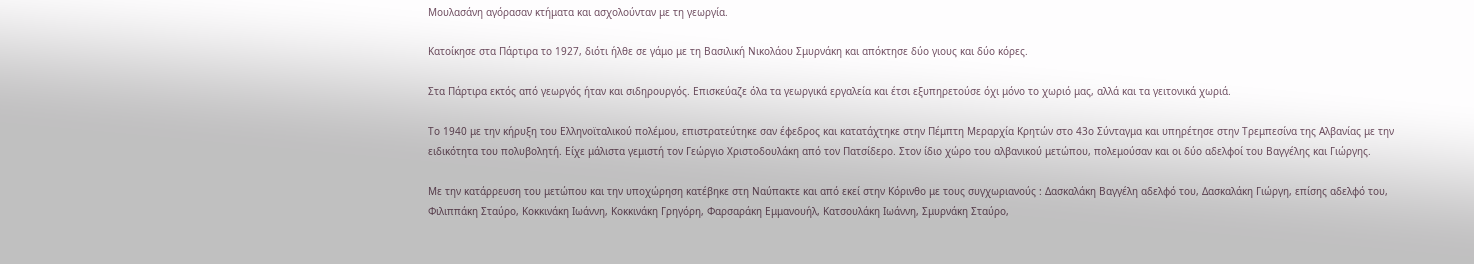Μουλασάνη αγόρασαν κτήματα και ασχολούνταν με τη γεωργία.

Κατοίκησε στα Πάρτιρα το 1927, διότι ήλθε σε γάμο με τη Βασιλική Νικολάου Σμυρνάκη και απόκτησε δύο γιους και δύο κόρες.

Στα Πάρτιρα εκτός από γεωργός ήταν και σιδηρουργός. Επισκεύαζε όλα τα γεωργικά εργαλεία και έτσι εξυπηρετούσε όχι μόνο το χωριό μας, αλλά και τα γειτονικά χωριά.

Το 1940 με την κήρυξη του Ελληνοϊταλικού πολέμου, επιστρατεύτηκε σαν έφεδρος και κατατάχτηκε στην Πέμπτη Μεραρχία Κρητών στο 43ο Σύνταγμα και υπηρέτησε στην Τρεμπεσίνα της Αλβανίας με την ειδικότητα του πολυβολητή. Είχε μάλιστα γεμιστή τον Γεώργιο Χριστοδουλάκη από τον Πατσίδερο. Στον ίδιο χώρο του αλβανικού μετώπου, πολεμούσαν και οι δύο αδελφοί του Βαγγέλης και Γιώργης.

Με την κατάρρευση του μετώπου και την υποχώρηση κατέβηκε στη Ναύπακτε και από εκεί στην Κόρινθο με τους συγχωριανούς : Δασκαλάκη Βαγγέλη αδελφό του, Δασκαλάκη Γιώργη, επίσης αδελφό του, Φιλιππάκη Σταύρο, Κοκκινάκη Ιωάννη, Κοκκινάκη Γρηγόρη, Φαρσαράκη Εμμανουήλ, Κατσουλάκη Ιωάννη, Σμυρνάκη Σταύρο,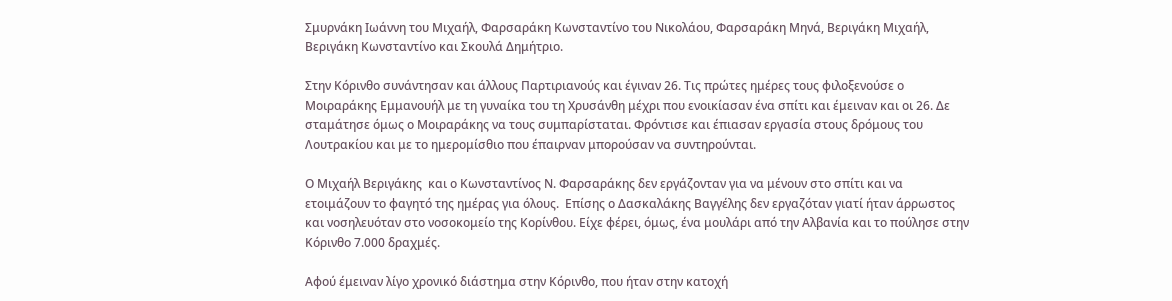Σμυρνάκη Ιωάννη του Μιχαήλ, Φαρσαράκη Κωνσταντίνο του Νικολάου, Φαρσαράκη Μηνά, Βεριγάκη Μιχαήλ, Βεριγάκη Κωνσταντίνο και Σκουλά Δημήτριο.

Στην Κόρινθο συνάντησαν και άλλους Παρτιριανούς και έγιναν 26. Τις πρώτες ημέρες τους φιλοξενούσε ο Μοιραράκης Εμμανουήλ με τη γυναίκα του τη Χρυσάνθη μέχρι που ενοικίασαν ένα σπίτι και έμειναν και οι 26. Δε σταμάτησε όμως ο Μοιραράκης να τους συμπαρίσταται. Φρόντισε και έπιασαν εργασία στους δρόμους του Λουτρακίου και με το ημερομίσθιο που έπαιρναν μπορούσαν να συντηρούνται.

Ο Μιχαήλ Βεριγάκης  και ο Κωνσταντίνος Ν. Φαρσαράκης δεν εργάζονταν για να μένουν στο σπίτι και να ετοιμάζουν το φαγητό της ημέρας για όλους.  Επίσης ο Δασκαλάκης Βαγγέλης δεν εργαζόταν γιατί ήταν άρρωστος και νοσηλευόταν στο νοσοκομείο της Κορίνθου. Είχε φέρει, όμως, ένα μουλάρι από την Αλβανία και το πούλησε στην Κόρινθο 7.000 δραχμές.

Αφού έμειναν λίγο χρονικό διάστημα στην Κόρινθο, που ήταν στην κατοχή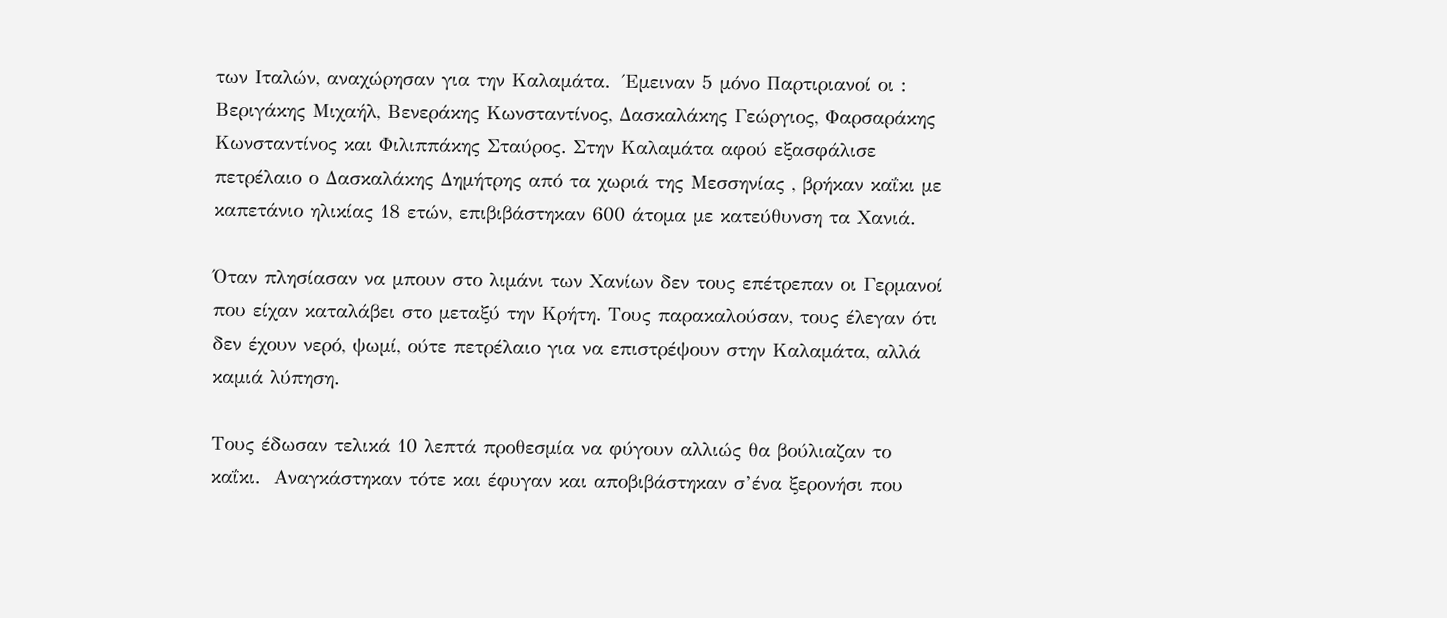των Ιταλών, αναχώρησαν για την Καλαμάτα.  Έμειναν 5 μόνο Παρτιριανοί οι : Βεριγάκης Μιχαήλ, Βενεράκης Κωνσταντίνος, Δασκαλάκης Γεώργιος, Φαρσαράκης Κωνσταντίνος και Φιλιππάκης Σταύρος. Στην Καλαμάτα αφού εξασφάλισε πετρέλαιο ο Δασκαλάκης Δημήτρης από τα χωριά της Μεσσηνίας , βρήκαν καΐκι με καπετάνιο ηλικίας 18 ετών, επιβιβάστηκαν 600 άτομα με κατεύθυνση τα Χανιά.

Όταν πλησίασαν να μπουν στο λιμάνι των Χανίων δεν τους επέτρεπαν οι Γερμανοί που είχαν καταλάβει στο μεταξύ την Κρήτη. Τους παρακαλούσαν, τους έλεγαν ότι δεν έχουν νερό, ψωμί, ούτε πετρέλαιο για να επιστρέψουν στην Καλαμάτα, αλλά καμιά λύπηση.

Τους έδωσαν τελικά 10 λεπτά προθεσμία να φύγουν αλλιώς θα βούλιαζαν το καΐκι.  Αναγκάστηκαν τότε και έφυγαν και αποβιβάστηκαν σ’ένα ξερονήσι που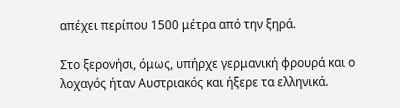απέχει περίπου 1500 μέτρα από την ξηρά.

Στο ξερονήσι, όμως, υπήρχε γερμανική φρουρά και ο λοχαγός ήταν Αυστριακός και ήξερε τα ελληνικά.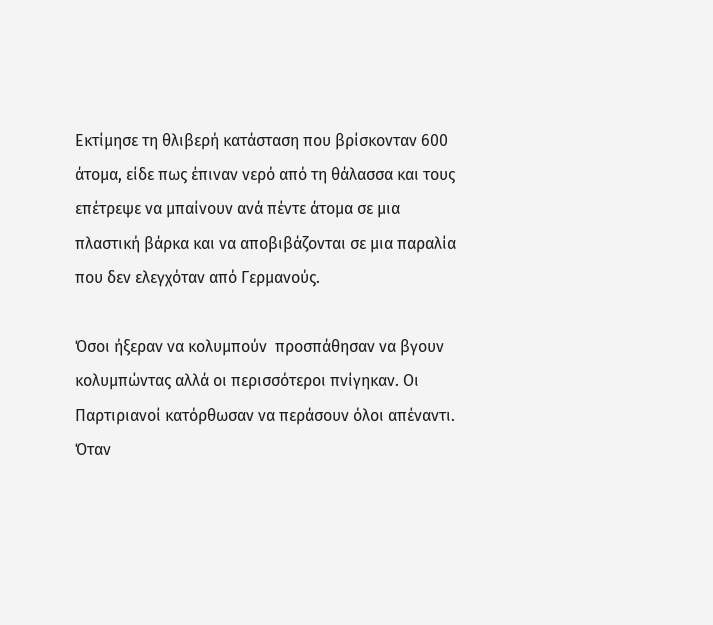Εκτίμησε τη θλιβερή κατάσταση που βρίσκονταν 600 άτομα, είδε πως έπιναν νερό από τη θάλασσα και τους επέτρεψε να μπαίνουν ανά πέντε άτομα σε μια πλαστική βάρκα και να αποβιβάζονται σε μια παραλία που δεν ελεγχόταν από Γερμανούς.

Όσοι ήξεραν να κολυμπούν  προσπάθησαν να βγουν  κολυμπώντας αλλά οι περισσότεροι πνίγηκαν. Οι Παρτιριανοί κατόρθωσαν να περάσουν όλοι απέναντι. Όταν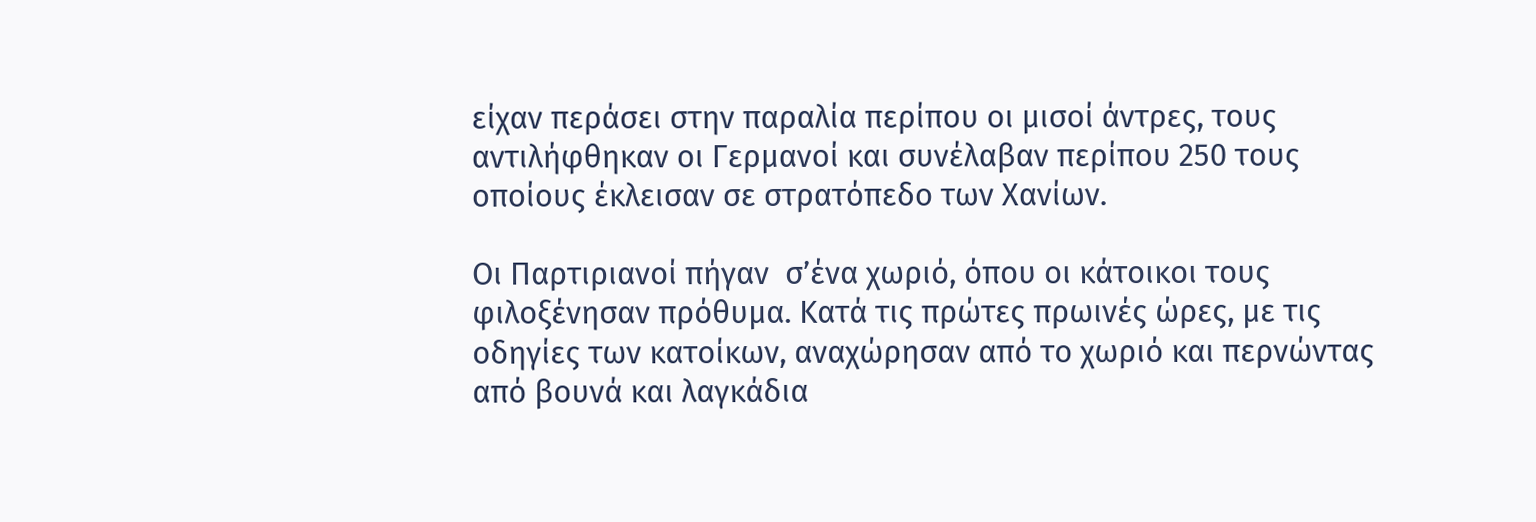είχαν περάσει στην παραλία περίπου οι μισοί άντρες, τους αντιλήφθηκαν οι Γερμανοί και συνέλαβαν περίπου 250 τους οποίους έκλεισαν σε στρατόπεδο των Χανίων.

Οι Παρτιριανοί πήγαν  σ’ένα χωριό, όπου οι κάτοικοι τους φιλοξένησαν πρόθυμα. Κατά τις πρώτες πρωινές ώρες, με τις οδηγίες των κατοίκων, αναχώρησαν από το χωριό και περνώντας από βουνά και λαγκάδια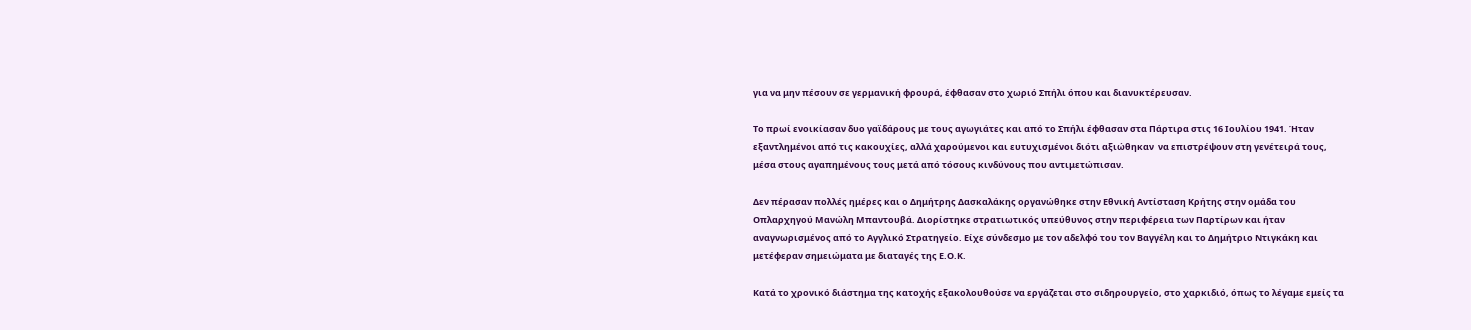για να μην πέσουν σε γερμανική φρουρά, έφθασαν στο χωριό Σπήλι όπου και διανυκτέρευσαν.

Το πρωί ενοικίασαν δυο γαϊδάρους με τους αγωγιάτες και από το Σπήλι έφθασαν στα Πάρτιρα στις 16 Ιουλίου 1941. Ήταν εξαντλημένοι από τις κακουχίες, αλλά χαρούμενοι και ευτυχισμένοι διότι αξιώθηκαν  να επιστρέψουν στη γενέτειρά τους, μέσα στους αγαπημένους τους μετά από τόσους κινδύνους που αντιμετώπισαν.

Δεν πέρασαν πολλές ημέρες και ο Δημήτρης Δασκαλάκης οργανώθηκε στην Εθνική Αντίσταση Κρήτης στην ομάδα του Οπλαρχηγού Μανώλη Μπαντουβά. Διορίστηκε στρατιωτικός υπεύθυνος στην περιφέρεια των Παρτίρων και ήταν αναγνωρισμένος από το Αγγλικό Στρατηγείο. Είχε σύνδεσμο με τον αδελφό του τον Βαγγέλη και το Δημήτριο Ντιγκάκη και μετέφεραν σημειώματα με διαταγές της Ε.Ο.Κ.

Κατά το χρονικό διάστημα της κατοχής εξακολουθούσε να εργάζεται στο σιδηρουργείο, στο χαρκιδιό, όπως το λέγαμε εμείς τα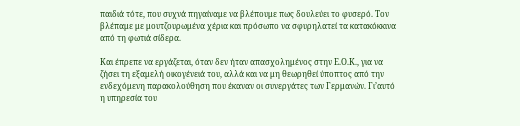παιδιά τότε, που συχνά πηγαίναμε να βλέπουμε πως δουλεύει το φυσερό. Τον βλέπαμε με μουτζουρωμένα χέρια και πρόσωπο να σφυρηλατεί τα κατακόκκινα από τη φωτιά σίδερα.

Και έπρεπε να εργάζεται, όταν δεν ήταν απασχολημένος στην Ε.Ο.Κ., για να ζήσει τη εξαμελή οικογένειά του, αλλά και να μη θεωρηθεί ύποπτος από την ενδεχόμενη παρακολούθηση που έκαναν οι συνεργάτες των Γερμανών. Γι’αυτό η υπηρεσία του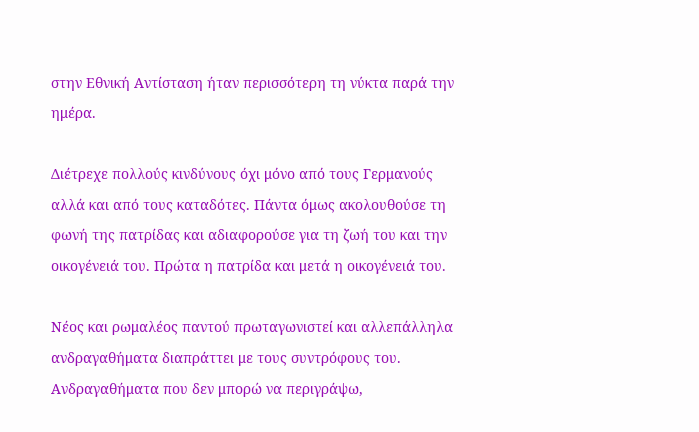στην Εθνική Αντίσταση ήταν περισσότερη τη νύκτα παρά την ημέρα.

Διέτρεχε πολλούς κινδύνους όχι μόνο από τους Γερμανούς αλλά και από τους καταδότες. Πάντα όμως ακολουθούσε τη φωνή της πατρίδας και αδιαφορούσε για τη ζωή του και την οικογένειά του. Πρώτα η πατρίδα και μετά η οικογένειά του.

Νέος και ρωμαλέος παντού πρωταγωνιστεί και αλλεπάλληλα ανδραγαθήματα διαπράττει με τους συντρόφους του. Ανδραγαθήματα που δεν μπορώ να περιγράψω,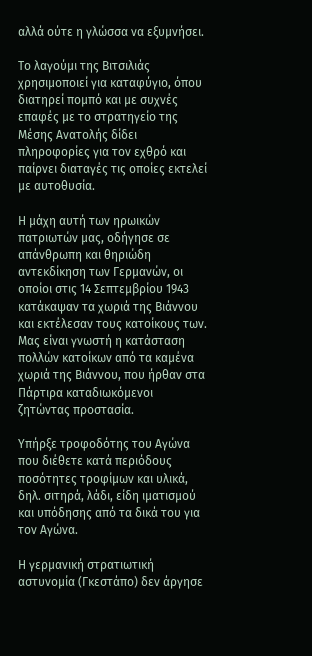αλλά ούτε η γλώσσα να εξυμνήσει.

Το λαγούμι της Βιτσιλιάς χρησιμοποιεί για καταφύγιο, όπου διατηρεί πομπό και με συχνές επαφές με το στρατηγείο της Μέσης Ανατολής δίδει πληροφορίες για τον εχθρό και παίρνει διαταγές τις οποίες εκτελεί με αυτοθυσία.

Η μάχη αυτή των ηρωικών πατριωτών μας, οδήγησε σε απάνθρωπη και θηριώδη αντεκδίκηση των Γερμανών, οι οποίοι στις 14 Σεπτεμβρίου 1943 κατάκαψαν τα χωριά της Βιάννου και εκτέλεσαν τους κατοίκους των. Μας είναι γνωστή η κατάσταση πολλών κατοίκων από τα καμένα χωριά της Βιάννου, που ήρθαν στα Πάρτιρα καταδιωκόμενοι ζητώντας προστασία.

Υπήρξε τροφοδότης του Αγώνα που διέθετε κατά περιόδους ποσότητες τροφίμων και υλικά, δηλ. σιτηρά, λάδι, είδη ιματισμού και υπόδησης από τα δικά του για τον Αγώνα.

Η γερμανική στρατιωτική αστυνομία (Γκεστάπο) δεν άργησε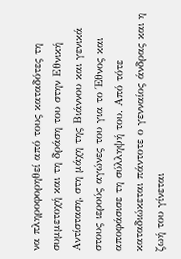να πληροφορηθεί από τους καταδότες τη συμμετοχή και τη δράση του στην Εθνική Αντίσταση, στη μάχη της Βιάννου και γενικά στους ιερούς αγώνες του για το Έθνος και αποφάσισε τη σύλληψή του. Από τότε καταδιώκεται πάντοτε ο γενναίος άνδρας και η ζωή του γίνεται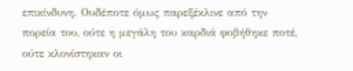επικίνδυνη. Ουδέποτε όμως παρεξέκλινε από την πορεία του, ούτε η μεγάλη του καρδιά φοβήθηκε ποτέ, ούτε κλονίστηκαν οι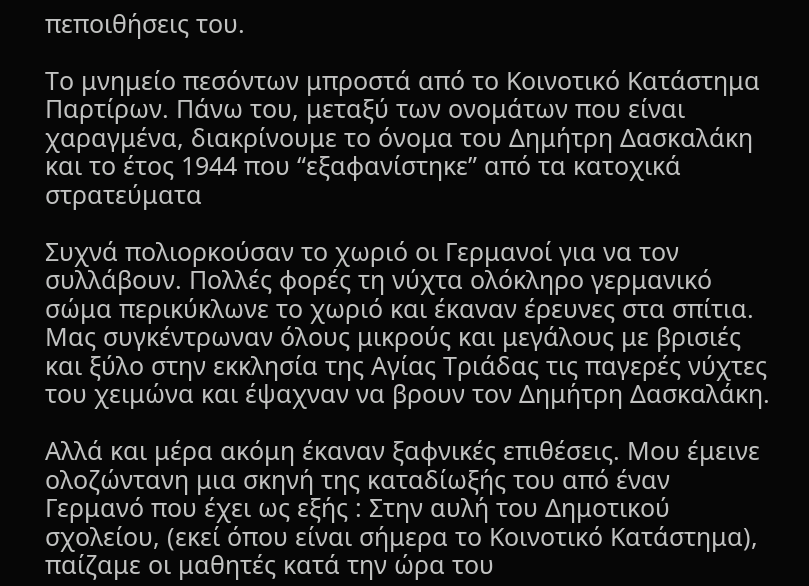πεποιθήσεις του.

Το μνημείο πεσόντων μπροστά από το Κοινοτικό Κατάστημα Παρτίρων. Πάνω του, μεταξύ των ονομάτων που είναι χαραγμένα, διακρίνουμε το όνομα του Δημήτρη Δασκαλάκη και το έτος 1944 που “εξαφανίστηκε” από τα κατοχικά στρατεύματα

Συχνά πολιορκούσαν το χωριό οι Γερμανοί για να τον συλλάβουν. Πολλές φορές τη νύχτα ολόκληρο γερμανικό σώμα περικύκλωνε το χωριό και έκαναν έρευνες στα σπίτια. Μας συγκέντρωναν όλους μικρούς και μεγάλους με βρισιές και ξύλο στην εκκλησία της Αγίας Τριάδας τις παγερές νύχτες του χειμώνα και έψαχναν να βρουν τον Δημήτρη Δασκαλάκη.

Αλλά και μέρα ακόμη έκαναν ξαφνικές επιθέσεις. Μου έμεινε ολοζώντανη μια σκηνή της καταδίωξής του από έναν Γερμανό που έχει ως εξής : Στην αυλή του Δημοτικού σχολείου, (εκεί όπου είναι σήμερα το Κοινοτικό Κατάστημα), παίζαμε οι μαθητές κατά την ώρα του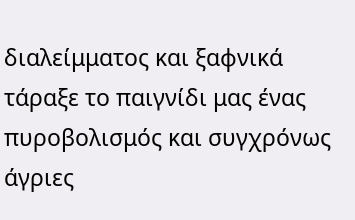διαλείμματος και ξαφνικά τάραξε το παιγνίδι μας ένας πυροβολισμός και συγχρόνως άγριες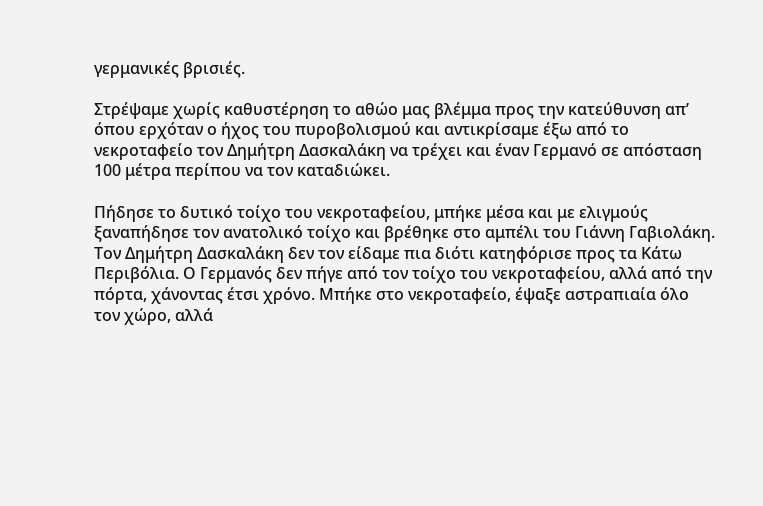γερμανικές βρισιές.

Στρέψαμε χωρίς καθυστέρηση το αθώο μας βλέμμα προς την κατεύθυνση απ’ όπου ερχόταν ο ήχος του πυροβολισμού και αντικρίσαμε έξω από το νεκροταφείο τον Δημήτρη Δασκαλάκη να τρέχει και έναν Γερμανό σε απόσταση 100 μέτρα περίπου να τον καταδιώκει.

Πήδησε το δυτικό τοίχο του νεκροταφείου, μπήκε μέσα και με ελιγμούς ξαναπήδησε τον ανατολικό τοίχο και βρέθηκε στο αμπέλι του Γιάννη Γαβιολάκη. Τον Δημήτρη Δασκαλάκη δεν τον είδαμε πια διότι κατηφόρισε προς τα Κάτω Περιβόλια. Ο Γερμανός δεν πήγε από τον τοίχο του νεκροταφείου, αλλά από την πόρτα, χάνοντας έτσι χρόνο. Μπήκε στο νεκροταφείο, έψαξε αστραπιαία όλο τον χώρο, αλλά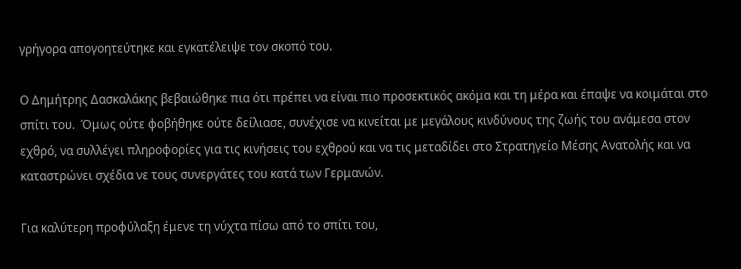γρήγορα απογοητεύτηκε και εγκατέλειψε τον σκοπό του.

Ο Δημήτρης Δασκαλάκης βεβαιώθηκε πια ότι πρέπει να είναι πιο προσεκτικός ακόμα και τη μέρα και έπαψε να κοιμάται στο σπίτι του.  Όμως ούτε φοβήθηκε ούτε δείλιασε, συνέχισε να κινείται με μεγάλους κινδύνους της ζωής του ανάμεσα στον εχθρό, να συλλέγει πληροφορίες για τις κινήσεις του εχθρού και να τις μεταδίδει στο Στρατηγείο Μέσης Ανατολής και να καταστρώνει σχέδια νε τους συνεργάτες του κατά των Γερμανών.

Για καλύτερη προφύλαξη έμενε τη νύχτα πίσω από το σπίτι του,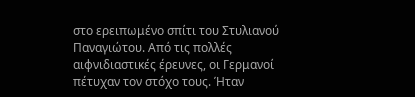στο ερειπωμένο σπίτι του Στυλιανού Παναγιώτου. Από τις πολλές αιφνιδιαστικές έρευνες, οι Γερμανοί πέτυχαν τον στόχο τους. Ήταν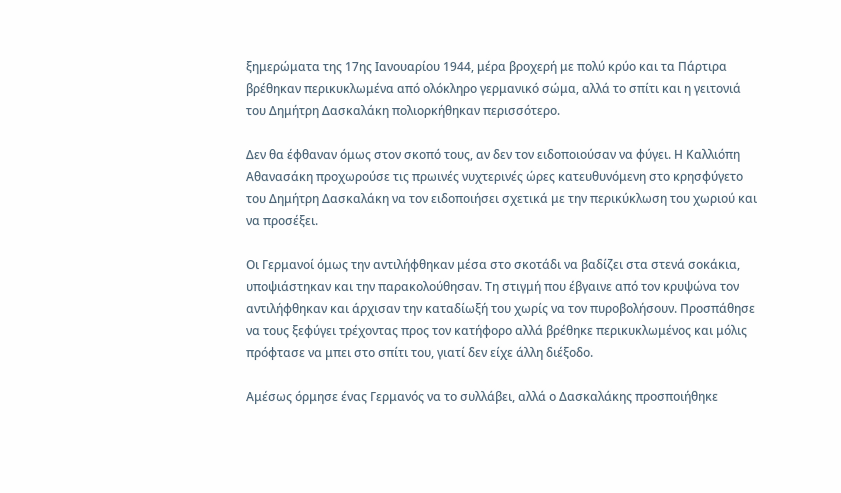ξημερώματα της 17ης Ιανουαρίου 1944, μέρα βροχερή με πολύ κρύο και τα Πάρτιρα βρέθηκαν περικυκλωμένα από ολόκληρο γερμανικό σώμα, αλλά το σπίτι και η γειτονιά του Δημήτρη Δασκαλάκη πολιορκήθηκαν περισσότερο.

Δεν θα έφθαναν όμως στον σκοπό τους, αν δεν τον ειδοποιούσαν να φύγει. Η Καλλιόπη Αθανασάκη προχωρούσε τις πρωινές νυχτερινές ώρες κατευθυνόμενη στο κρησφύγετο του Δημήτρη Δασκαλάκη να τον ειδοποιήσει σχετικά με την περικύκλωση του χωριού και να προσέξει.

Οι Γερμανοί όμως την αντιλήφθηκαν μέσα στο σκοτάδι να βαδίζει στα στενά σοκάκια, υποψιάστηκαν και την παρακολούθησαν. Τη στιγμή που έβγαινε από τον κρυψώνα τον αντιλήφθηκαν και άρχισαν την καταδίωξή του χωρίς να τον πυροβολήσουν. Προσπάθησε να τους ξεφύγει τρέχοντας προς τον κατήφορο αλλά βρέθηκε περικυκλωμένος και μόλις πρόφτασε να μπει στο σπίτι του, γιατί δεν είχε άλλη διέξοδο.

Αμέσως όρμησε ένας Γερμανός να το συλλάβει, αλλά ο Δασκαλάκης προσποιήθηκε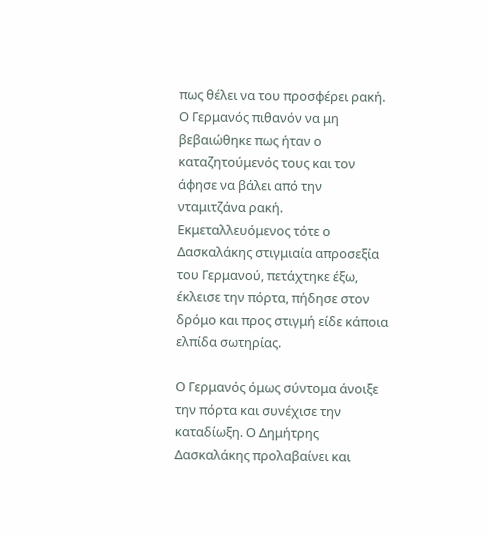πως θέλει να του προσφέρει ρακή. Ο Γερμανός πιθανόν να μη βεβαιώθηκε πως ήταν ο καταζητούμενός τους και τον άφησε να βάλει από την νταμιτζάνα ρακή. Εκμεταλλευόμενος τότε ο Δασκαλάκης στιγμιαία απροσεξία του Γερμανού, πετάχτηκε έξω, έκλεισε την πόρτα, πήδησε στον δρόμο και προς στιγμή είδε κάποια ελπίδα σωτηρίας.

Ο Γερμανός όμως σύντομα άνοιξε την πόρτα και συνέχισε την καταδίωξη. Ο Δημήτρης Δασκαλάκης προλαβαίνει και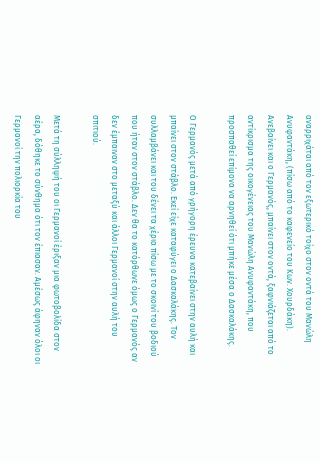αναρριχάται από τον εξωτερικό τοίχο στον οντά του Μανώλη Ανυφαντάκη, (πίσω από το καφενείο του Κων. Χουρδάκη). Ανεβαίνει και ο Γερμανός, μπαίνει στον οντά, ξαφνιάζεται από το αντίκρισμα της οικογένειας του Μανώλη Ανυφαντάκη, που προσπαθεί επίμονα να αρνηθεί ότι μπήκε μέσα ο Δασκαλάκης.

Ο Γερμανός μετά από γρήγορη έρευνα κατεβαίνει στην αυλή και μπαίνει στον στάβλο. Εκεί είχε καταφύγει ο Δασκαλάκης. Τον συλλαμβάνει και του δένει τα χέρια πίσω με το σκοινί του βοδιού που ήταν στον στάβλο. Δεν θα το κατόρθωνε όμως ο Γερμανός αν δεν έμπαιναν στο μεταξύ και άλλοι Γερμανοί στην αυλή του σπιτιού.

Μετά τη σύλληψή του οι Γερμανοί έριξαν μια φωτοβολίδα στον αέρα, δόθηκε το σύνθημα ότι τον έπιασαν. Αμέσως άφηναν όλοι οι Γερμανοί την πολιορκία του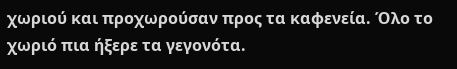χωριού και προχωρούσαν προς τα καφενεία. Όλο το χωριό πια ήξερε τα γεγονότα.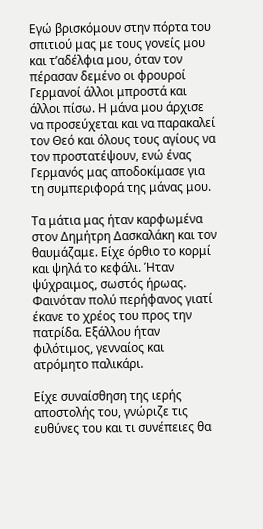Εγώ βρισκόμουν στην πόρτα του σπιτιού μας με τους γονείς μου και τ’αδέλφια μου, όταν τον πέρασαν δεμένο οι φρουροί Γερμανοί άλλοι μπροστά και άλλοι πίσω. Η μάνα μου άρχισε να προσεύχεται και να παρακαλεί τον Θεό και όλους τους αγίους να τον προστατέψουν, ενώ ένας Γερμανός μας αποδοκίμασε για τη συμπεριφορά της μάνας μου.

Τα μάτια μας ήταν καρφωμένα στον Δημήτρη Δασκαλάκη και τον θαυμάζαμε. Είχε όρθιο το κορμί και ψηλά το κεφάλι. Ήταν ψύχραιμος, σωστός ήρωας. Φαινόταν πολύ περήφανος γιατί έκανε το χρέος του προς την πατρίδα. Εξάλλου ήταν φιλότιμος, γενναίος και ατρόμητο παλικάρι.

Είχε συναίσθηση της ιερής αποστολής του, γνώριζε τις ευθύνες του και τι συνέπειες θα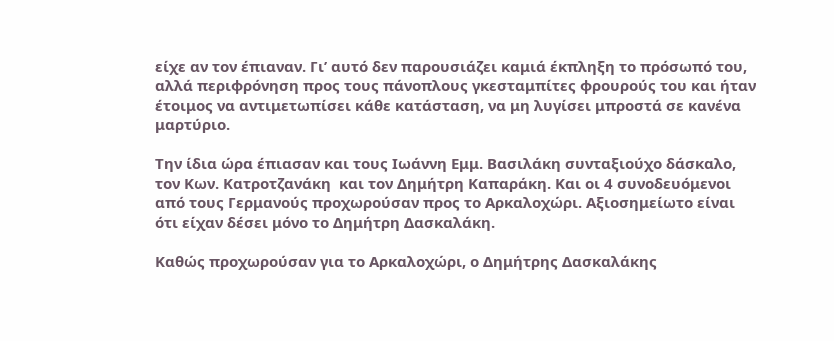είχε αν τον έπιαναν. Γι’ αυτό δεν παρουσιάζει καμιά έκπληξη το πρόσωπό του, αλλά περιφρόνηση προς τους πάνοπλους γκεσταμπίτες φρουρούς του και ήταν έτοιμος να αντιμετωπίσει κάθε κατάσταση, να μη λυγίσει μπροστά σε κανένα μαρτύριο.

Την ίδια ώρα έπιασαν και τους Ιωάννη Εμμ. Βασιλάκη συνταξιούχο δάσκαλο, τον Κων. Κατροτζανάκη  και τον Δημήτρη Καπαράκη. Και οι 4 συνοδευόμενοι από τους Γερμανούς προχωρούσαν προς το Αρκαλοχώρι. Αξιοσημείωτο είναι ότι είχαν δέσει μόνο το Δημήτρη Δασκαλάκη.

Καθώς προχωρούσαν για το Αρκαλοχώρι, ο Δημήτρης Δασκαλάκης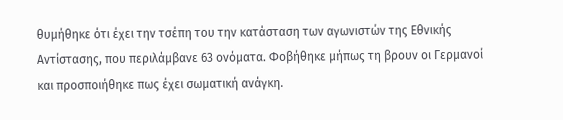θυμήθηκε ότι έχει την τσέπη του την κατάσταση των αγωνιστών της Εθνικής Αντίστασης, που περιλάμβανε 63 ονόματα. Φοβήθηκε μήπως τη βρουν οι Γερμανοί και προσποιήθηκε πως έχει σωματική ανάγκη.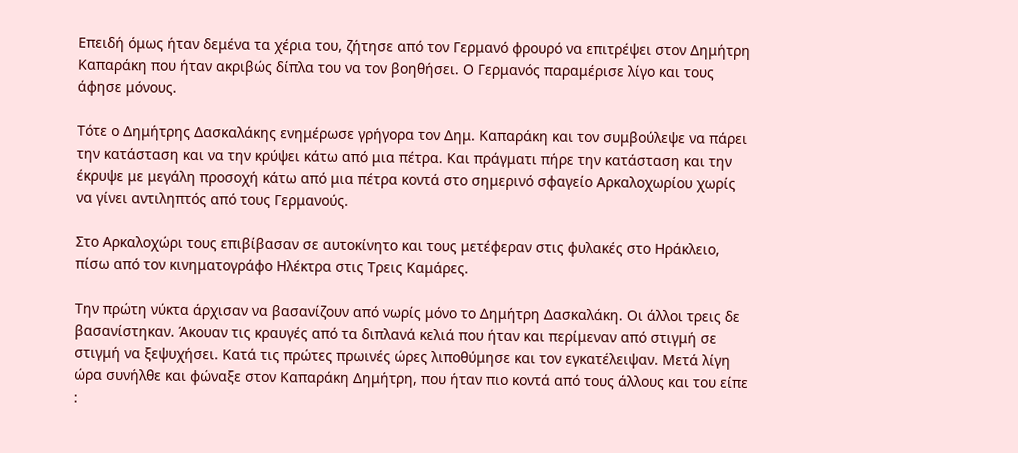Επειδή όμως ήταν δεμένα τα χέρια του, ζήτησε από τον Γερμανό φρουρό να επιτρέψει στον Δημήτρη Καπαράκη που ήταν ακριβώς δίπλα του να τον βοηθήσει. Ο Γερμανός παραμέρισε λίγο και τους άφησε μόνους.

Τότε ο Δημήτρης Δασκαλάκης ενημέρωσε γρήγορα τον Δημ. Καπαράκη και τον συμβούλεψε να πάρει την κατάσταση και να την κρύψει κάτω από μια πέτρα. Και πράγματι πήρε την κατάσταση και την έκρυψε με μεγάλη προσοχή κάτω από μια πέτρα κοντά στο σημερινό σφαγείο Αρκαλοχωρίου χωρίς να γίνει αντιληπτός από τους Γερμανούς.

Στο Αρκαλοχώρι τους επιβίβασαν σε αυτοκίνητο και τους μετέφεραν στις φυλακές στο Ηράκλειο, πίσω από τον κινηματογράφο Ηλέκτρα στις Τρεις Καμάρες.

Την πρώτη νύκτα άρχισαν να βασανίζουν από νωρίς μόνο το Δημήτρη Δασκαλάκη. Οι άλλοι τρεις δε βασανίστηκαν. Άκουαν τις κραυγές από τα διπλανά κελιά που ήταν και περίμεναν από στιγμή σε στιγμή να ξεψυχήσει. Κατά τις πρώτες πρωινές ώρες λιποθύμησε και τον εγκατέλειψαν. Μετά λίγη ώρα συνήλθε και φώναξε στον Καπαράκη Δημήτρη, που ήταν πιο κοντά από τους άλλους και του είπε :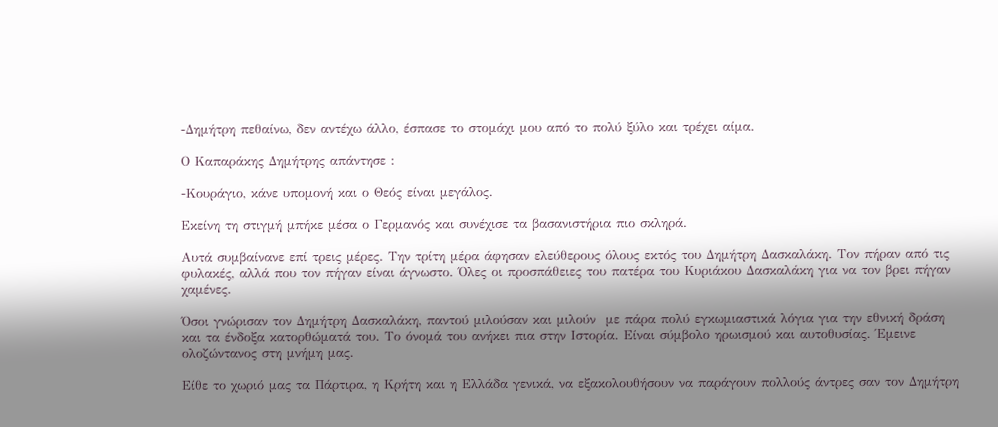-Δημήτρη πεθαίνω, δεν αντέχω άλλο, έσπασε το στομάχι μου από το πολύ ξύλο και τρέχει αίμα.

Ο Καπαράκης Δημήτρης απάντησε :

-Κουράγιο, κάνε υπομονή και ο Θεός είναι μεγάλος.

Εκείνη τη στιγμή μπήκε μέσα ο Γερμανός και συνέχισε τα βασανιστήρια πιο σκληρά.

Αυτά συμβαίνανε επί τρεις μέρες. Την τρίτη μέρα άφησαν ελεύθερους όλους εκτός του Δημήτρη Δασκαλάκη. Τον πήραν από τις φυλακές, αλλά που τον πήγαν είναι άγνωστο. Όλες οι προσπάθειες του πατέρα του Κυριάκου Δασκαλάκη για να τον βρει πήγαν χαμένες.

Όσοι γνώρισαν τον Δημήτρη Δασκαλάκη, παντού μιλούσαν και μιλούν  με πάρα πολύ εγκωμιαστικά λόγια για την εθνική δράση και τα ένδοξα κατορθώματά του. Το όνομά του ανήκει πια στην Ιστορία. Είναι σύμβολο ηρωισμού και αυτοθυσίας. Έμεινε ολοζώντανος στη μνήμη μας.

Είθε το χωριό μας τα Πάρτιρα, η Κρήτη και η Ελλάδα γενικά, να εξακολουθήσουν να παράγουν πολλούς άντρες σαν τον Δημήτρη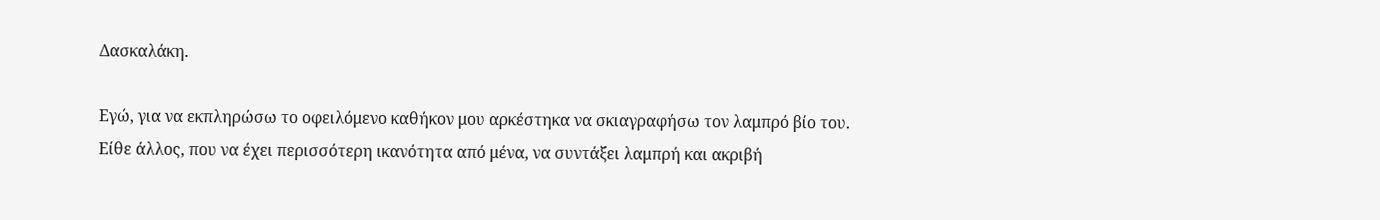Δασκαλάκη.

Εγώ, για να εκπληρώσω το οφειλόμενο καθήκον μου αρκέστηκα να σκιαγραφήσω τον λαμπρό βίο του. Είθε άλλος, που να έχει περισσότερη ικανότητα από μένα, να συντάξει λαμπρή και ακριβή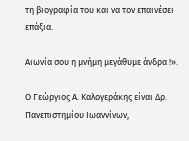τη βιογραφία του και να τον επαινέσει επάξια.

Αιωνία σου η μνήμη μεγάθυμε άνδρα !».

Ο Γεώργιος Α. Καλογεράκης είναι Δρ. Πανεπιστημίου Ιωαννίνων,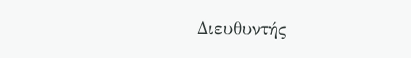Διευθυντής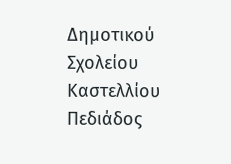Δημοτικού Σχολείου Καστελλίου Πεδιάδος